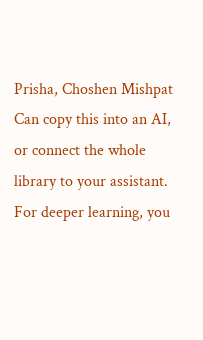Prisha, Choshen Mishpat
Can copy this into an AI, or connect the whole library to your assistant. For deeper learning, you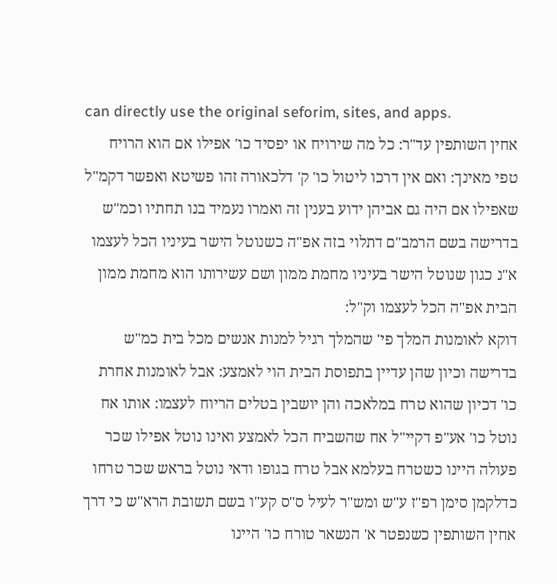can directly use the original seforim, sites, and apps.
אחין השותפין עד"ר: כל מה שירויח או יפסיד כו' אפילו אם הוא הרויח טפי מאינך: ואם אין דרכו ליטול כו' ק' דלכאורה זהו פשיטא ואפשר דקמ"ל שאפילו אם היה גם אביהן ידוע בענין זה ואמרו נעמיד בנו תחתיו וכמ"ש בדרישה בשם הרמב"ם דתלוי בזה אפ"ה כשנוטל הישר בעיניו הכל לעצמו א"נ כגון שנוטל הישר בעיניו מחמת ממון ושם עשירותו הוא מחמת ממון הבית אפ"ה הכל לעצמו וק"ל:
דוקא לאומנות המלך פי' שהמלך רגיל למנות אנשים מכל בית כמ"ש בדרישה וכיון שהן עדיין בתפוסת הבית הוי לאמצע: אבל לאומנות אחרת כו' דכיון שהוא טרח במלאכה והן יושבין בטלים הריוח לעצמו: אותו אח נוטל כו' אע"פ דקיי"ל אח שהשביח הכל לאמצע ואינו נוטל אפילו שכר פעולה היינו כשטרח בעלמא אבל טרח בגופו ודאי נוטל בראש שכר טרחו כדלקמן סימן רפ"ז ע"ש ומש"ר לעיל ס"ס קע"ו בשם תשובת הרא"ש כי דרך אחין השותפין כשנפטר א' הנשאר טורח כו' היינו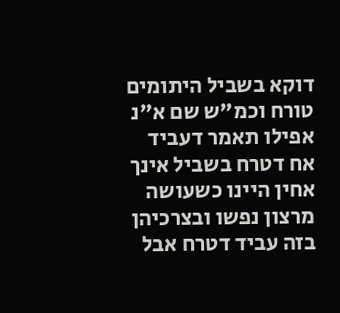דוקא בשביל היתומים טורח וכמ"ש שם א"נ אפילו תאמר דעביד אח דטרח בשביל אינך אחין היינו כשעושה מרצון נפשו ובצרכיהן בזה עביד דטרח אבל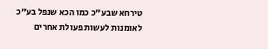טירחא שבע"כ כמו הכא שנפל בע"כ לאומנות לעשות פעולת אחרים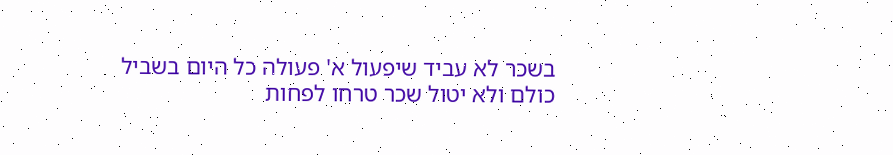בשכר לא עביד שיפעול א' פעולה כל היום בשביל כולם ולא יטול שכר טרחו לפחות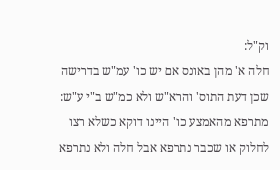וק"ל:
חלה א' מהן באונס אם יש כו' עמ"ש בדרישה שכן דעת התוס' והרא"ש ולא כמ"ש ב"י ע"ש: מתרפא מהאמצע כו' היינו דוקא כשלא רצו לחלוק או שכבר נתרפא אבל חלה ולא נתרפא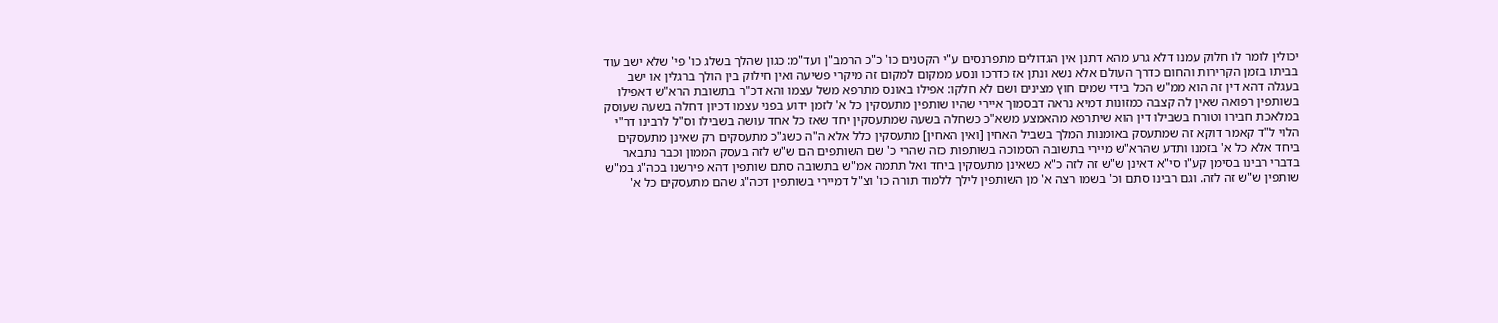יכולין לומר לו חלוק עמנו דלא גרע מהא דתנן אין הגדולים מתפרנסים ע"י הקטנים כו' כ"כ הרמב"ן ועד"מ: כגון שהלך בשלג כו' פי' שלא ישב עוד בביתו בזמן הקרירות והחום כדרך העולם אלא נשא ונתן אז כדרכו ונסע ממקום למקום זה מיקרי פשיעה ואין חילוק בין הולך ברגלין או ישב בעגלה דהא דין זה הוא ממ"ש הכל בידי שמים חוץ מצינים ושם לא חלקו: אפילו באונס מתרפא משל עצמו והא דכ"ר בתשובת הרא"ש דאפילו בשותפין רפואה שאין לה קצבה כמזונות דמיא נראה דבסמוך איירי שהיו שותפין מתעסקין כל א' לזמן ידוע בפני עצמו דכיון דחלה בשעה שעוסק במלאכת חבירו וטורח בשבילו דין הוא שיתרפא מהאמצע משא"כ כשחלה בשעה שמתעסקין יחד שאז כל אחד עושה בשבילו וס"ל לרבינו דר"י הלוי ל"ד קאמר דוקא זה שמתעסק באומנות המלך בשביל האחין [ואין האחין] מתעסקין כלל אלא ה"ה כשג"כ מתעסקים רק שאינן מתעסקים ביחד אלא כל א' בזמנו ותדע שהרא"ש מיירי בתשובה הסמוכה בשותפות כזה שהרי כ' שם השותפים הם ש"ש לזה בעסק הממון וכבר נתבאר בדברי רבינו בסימן קע"ו סי"א דאינן ש"ש זה לזה כ"א כשאינן מתעסקין ביחד ואל תתמה אמ"ש בתשובה סתם שותפין דהא פירשנו בכה"ג במ"ש שותפין ש"ש זה לזה. וגם רבינו סתם וכ' בשמו רצה א' מן השותפין לילך ללמוד תורה כו' וצ"ל דמיירי בשותפין דכה"ג שהם מתעסקים כל א'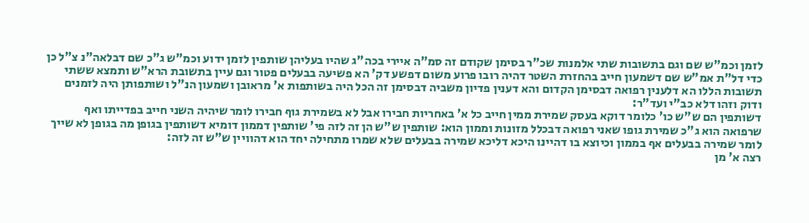לזמן וכמ"ש שם וגם בתשובות שתי אלמנות שכ"ר בסימן שקודם זה סמ"ה איירי בכה"ג שהיו בעליהן שותפין לזמן ידוע וכמ"ש ג"כ שם דבלאה"נ צ"ל כן כדי דל"ת אמ"ש שם דשמעון חייב בהחזרת השטר דהיה רובו פרוע משום דפשע דק' הא פשיעה בבעלים פטור וגם עיין בתשובת הרא"ש ותמצא ששתי תשובות הללו הא דלענין רפואה דבסימן הקדום והא דענין פדיון משביה דבסימן זה הכל היה בשותפות א' מראובן ושמעון הנ"ל ושותפותן היה לזמנים ודוק וזהו דלא כב"י ועד"ר:
דשותפין הם ש"ש כו' כלומר דוקא בעסק שמירת ממין חייב כל א' באחריות חבירו אבל לא בשמירת גוף חבירו לומר שיהיה השני חייב בפדייתו ואף שרפואה הוא ג"כ שמירת גופו שאני רפואה דבכלל מזונות וממון הוא: שותפין ש"ש הן זה לזה פי' שותפין דממון דומיא דשותפין בגופן מה בגופן לא שייך לומר שמירה בבעלים אף בממון וכיוצא בו דהיינו היכא דליכא שמירה בבעלים שלא שמרו מתחילה יחד הוא דהוויין ש"ש זה לזה:
רצה א' מן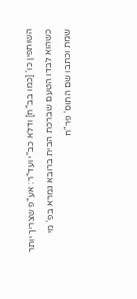השותפין כו' [כמו בב"ח] ודלא כב"י ועד"ר: אע"פ שצריך יותר כשהוא לבדו הטעם שברכת הבית ברובא גמרא בפ' מי שמת וכתבו שם התוס' פר"ח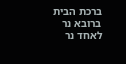ברכת הבית ברובא נר לאחד נר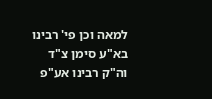למאה וכן פי' רבינו בא"ע סימן צ"ד וה"ק רבינו אע"פ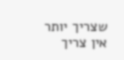שצריך יותר אין צריך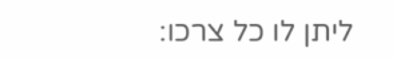ליתן לו כל צרכו: